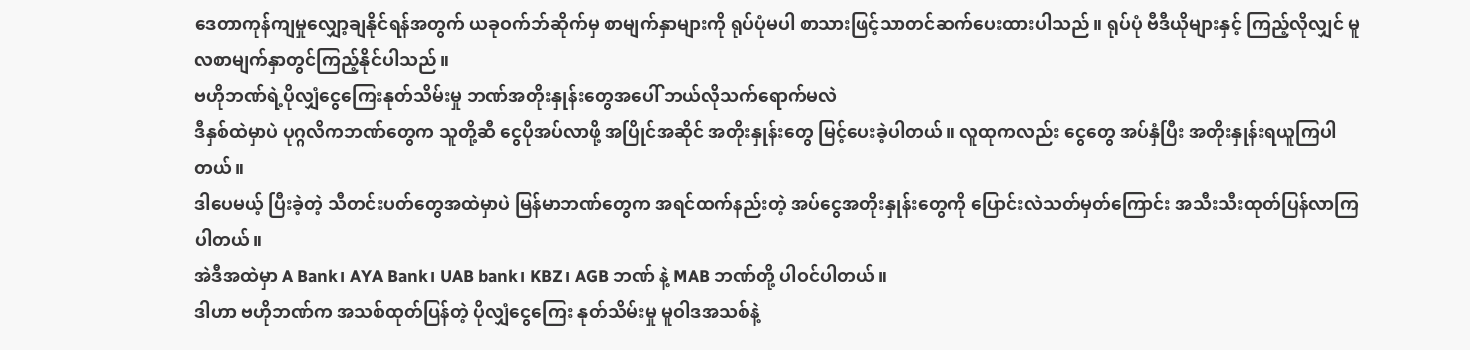ဒေတာကုန်ကျမှုလျှော့ချနိုင်ရန်အတွက် ယခုဝက်ဘ်ဆိုက်မှ စာမျက်နှာများကို ရုပ်ပုံမပါ စာသားဖြင့်သာတင်ဆက်ပေးထားပါသည်။ ရုပ်ပုံ ဗီဒီယိုများနှင့် ကြည့်လိုလျှင် မူလစာမျက်နှာတွင်ကြည့်နိုင်ပါသည်။
ဗဟိုဘဏ်ရဲ့ပိုလျှံငွေကြေးနုတ်သိမ်းမှု ဘဏ်အတိုးနှုန်းတွေအပေါ် ဘယ်လိုသက်ရောက်မလဲ
ဒီနှစ်ထဲမှာပဲ ပုဂ္ဂလိကဘဏ်တွေက သူတို့ဆီ ငွေပိုအပ်လာဖို့ အပြိုင်အဆိုင် အတိုးနှုန်းတွေ မြင့်ပေးခဲ့ပါတယ်။ လူထုကလည်း ငွေတွေ အပ်နှံပြီး အတိုးနှုန်းရယူကြပါတယ်။
ဒါပေမယ့် ပြီးခဲ့တဲ့ သီတင်းပတ်တွေအထဲမှာပဲ မြန်မာဘဏ်တွေက အရင်ထက်နည်းတဲ့ အပ်ငွေအတိုးနှုန်းတွေကို ပြောင်းလဲသတ်မှတ်ကြောင်း အသီးသီးထုတ်ပြန်လာကြပါတယ်။
အဲဒီအထဲမှာ A Bank၊ AYA Bank၊ UAB bank၊ KBZ၊ AGB ဘဏ် နဲ့ MAB ဘဏ်တို့ ပါဝင်ပါတယ်။
ဒါဟာ ဗဟိုဘဏ်က အသစ်ထုတ်ပြန်တဲ့ ပိုလျှံငွေကြေး နုတ်သိမ်းမှု မူဝါဒအသစ်နဲ့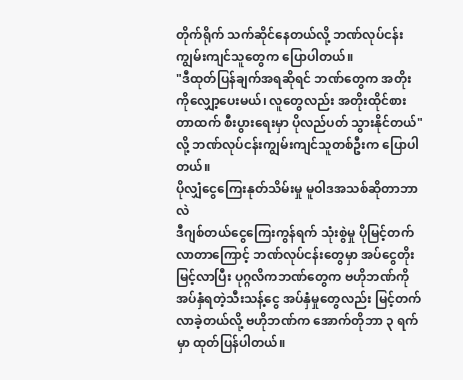တိုက်ရိုက် သက်ဆိုင်နေတယ်လို့ ဘဏ်လုပ်ငန်းကျွမ်းကျင်သူတွေက ပြောပါတယ်။
"ဒီထုတ်ပြန်ချက်အရဆိုရင် ဘဏ်တွေက အတိုးကိုလျှော့ပေးမယ်၊ လူတွေလည်း အတိုးထိုင်စားတာထက် စီးပွားရေးမှာ ပိုလည်ပတ် သွားနိုင်တယ်" လို့ ဘဏ်လုပ်ငန်းကျွမ်းကျင်သူတစ်ဦးက ပြောပါတယ်။
ပိုလျှံငွေကြေးနုတ်သိမ်းမှု မူဝါဒအသစ်ဆိုတာဘာလဲ
ဒီဂျစ်တယ်ငွေကြေးကွန်ရက် သုံးစွဲမှု ပိုမြင့်တက်လာတာကြောင့် ဘဏ်လုပ်ငန်းတွေမှာ အပ်ငွေတိုးမြင့်လာပြီး ပုဂ္ဂလိကဘဏ်တွေက ဗဟိုဘဏ်ကို အပ်နှံရတဲ့သီးသန့်ငွေ အပ်နှံမှုတွေလည်း မြင့်တက်လာခဲ့တယ်လို့ ဗဟိုဘဏ်က အောက်တိုဘာ ၃ ရက်မှာ ထုတ်ပြန်ပါတယ်။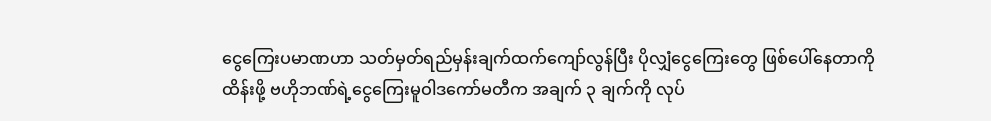ငွေကြေးပမာဏဟာ သတ်မှတ်ရည်မှန်းချက်ထက်ကျော်လွန်ပြီး ပိုလျှံငွေကြေးတွေ ဖြစ်ပေါ်နေတာကို ထိန်းဖို့ ဗဟိုဘဏ်ရဲ့ငွေကြေးမူဝါဒကော်မတီက အချက် ၃ ချက်ကို လုပ်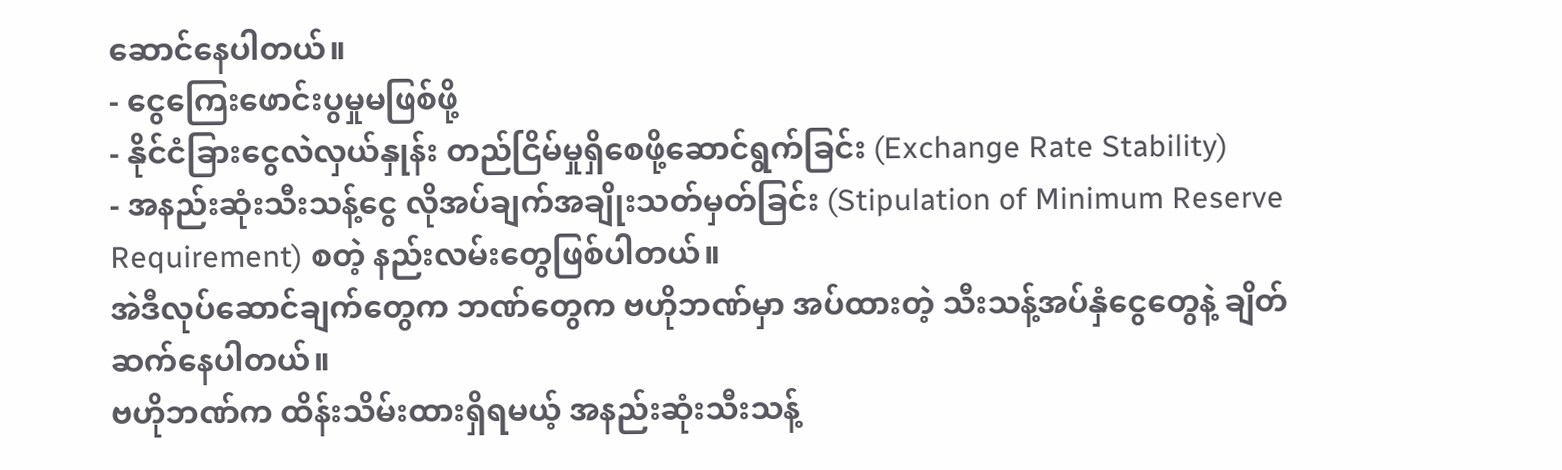ဆောင်နေပါတယ်။
- ငွေကြေးဖောင်းပွမှုမဖြစ်ဖို့
- နိုင်ငံခြားငွေလဲလှယ်နှုန်း တည်ငြိမ်မှုရှိစေဖို့ဆောင်ရွက်ခြင်း (Exchange Rate Stability)
- အနည်းဆုံးသီးသန့်ငွေ လိုအပ်ချက်အချိုးသတ်မှတ်ခြင်း (Stipulation of Minimum Reserve Requirement) စတဲ့ နည်းလမ်းတွေဖြစ်ပါတယ်။
အဲဒီလုပ်ဆောင်ချက်တွေက ဘဏ်တွေက ဗဟိုဘဏ်မှာ အပ်ထားတဲ့ သီးသန့်အပ်နှံငွေတွေနဲ့ ချိတ်ဆက်နေပါတယ်။
ဗဟိုဘဏ်က ထိန်းသိမ်းထားရှိရမယ့် အနည်းဆုံးသီးသန့်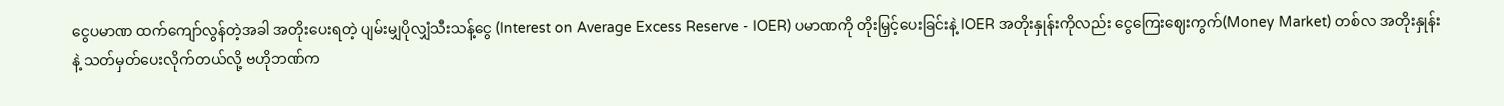ငွေပမာဏ ထက်ကျော်လွန်တဲ့အခါ အတိုးပေးရတဲ့ ပျမ်းမျှပိုလျှံသီးသန့်ငွေ (Interest on Average Excess Reserve - IOER) ပမာဏကို တိုးမြှင့်ပေးခြင်းနဲ့ IOER အတိုးနှုန်းကိုလည်း ငွေကြေးဈေးကွက်(Money Market) တစ်လ အတိုးနှုန်းနဲ့ သတ်မှတ်ပေးလိုက်တယ်လို့ ဗဟိုဘဏ်က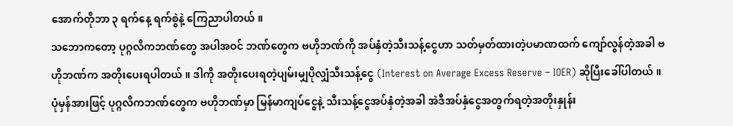အောက်တိုဘာ ၃ ရက်နေ့ ရက်စွဲနဲ့ ကြေညာပါတယ်။
သဘောကတော့ ပုဂ္ဂလိကဘဏ်တွေ အပါအဝင် ဘဏ်တွေက ဗဟိုဘဏ်ကို အပ်နှံတဲ့သီးသန့်ငွေဟာ သတ်မှတ်ထားတဲ့ပမာဏထက် ကျော်လွန်တဲ့အခါ ဗဟိုဘဏ်က အတိုးပေးရပါတယ်။ ဒါကို အတိုးပေးရတဲ့ပျမ်းမျှပိုလျှံသီးသန့်ငွေ (Interest on Average Excess Reserve – IOER) ဆိုပြီးခေါ်ပါတယ်။
ပုံမှန်အားဖြင့် ပုဂ္ဂလိကဘဏ်တွေက ဗဟိုဘဏ်မှာ မြန်မာကျပ်ငွေနဲ့ သီးသန့်ငွေအပ်နှံတဲ့အခါ အဲဒီအပ်နှံငွေအတွက်ရတဲ့အတိုးနှုန်း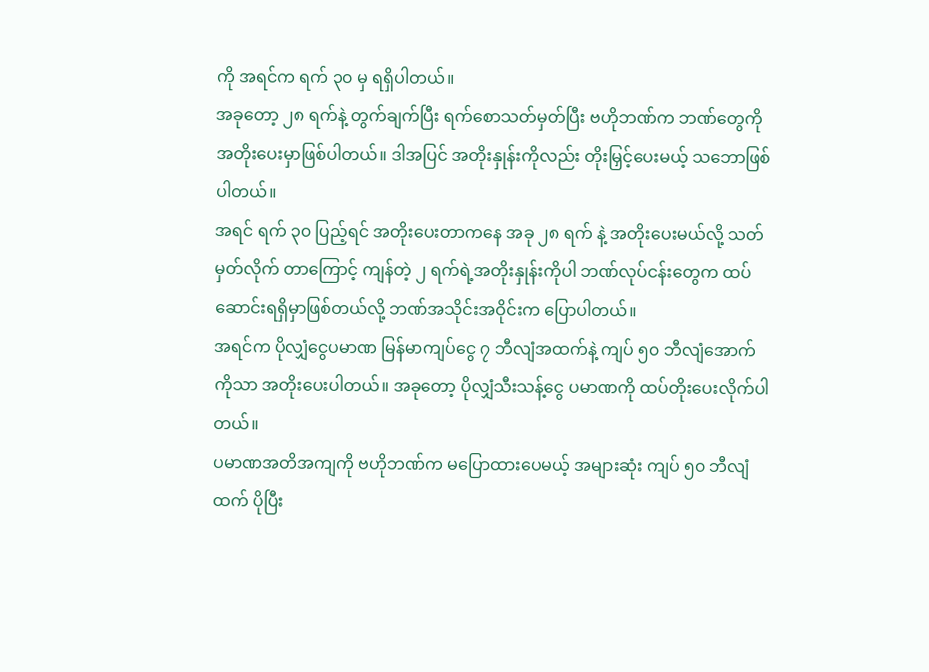ကို အရင်က ရက် ၃၀ မှ ရရှိပါတယ်။
အခုတော့ ၂၈ ရက်နဲ့ တွက်ချက်ပြီး ရက်စောသတ်မှတ်ပြီး ဗဟိုဘဏ်က ဘဏ်တွေကို အတိုးပေးမှာဖြစ်ပါတယ်။ ဒါအပြင် အတိုးနှုန်းကိုလည်း တိုးမြှင့်ပေးမယ့် သဘောဖြစ်ပါတယ်။
အရင် ရက် ၃၀ ပြည့်ရင် အတိုးပေးတာကနေ အခု ၂၈ ရက် နဲ့ အတိုးပေးမယ်လို့ သတ်မှတ်လိုက် တာကြောင့် ကျန်တဲ့ ၂ ရက်ရဲ့အတိုးနှုန်းကိုပါ ဘဏ်လုပ်ငန်းတွေက ထပ်ဆောင်းရရှိမှာဖြစ်တယ်လို့ ဘဏ်အသိုင်းအဝိုင်းက ပြောပါတယ်။
အရင်က ပိုလျှံငွေပမာဏ မြန်မာကျပ်ငွေ ၇ ဘီလျံအထက်နဲ့ ကျပ် ၅၀ ဘီလျံအောက်ကိုသာ အတိုးပေးပါတယ်။ အခုတော့ ပိုလျှံသီးသန့်ငွေ ပမာဏကို ထပ်တိုးပေးလိုက်ပါတယ်။
ပမာဏအတိအကျကို ဗဟိုဘဏ်က မပြောထားပေမယ့် အများဆုံး ကျပ် ၅၀ ဘီလျံထက် ပိုပြီး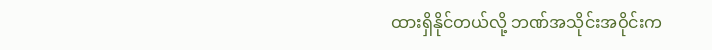ထားရှိနိုင်တယ်လို့ ဘဏ်အသိုင်းအဝိုင်းက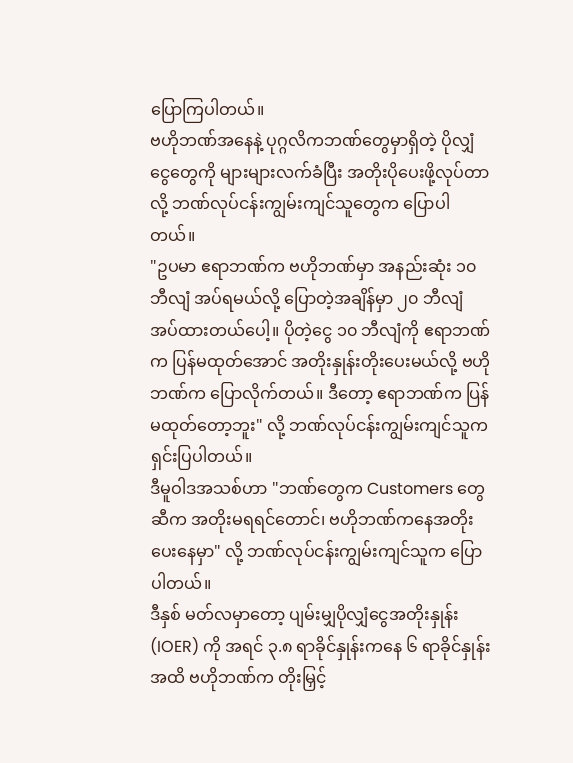ပြောကြပါတယ်။
ဗဟိုဘဏ်အနေနဲ့ ပုဂ္ဂလိကဘဏ်တွေမှာရှိတဲ့ ပိုလျှံငွေတွေကို များများလက်ခံပြီး အတိုးပိုပေးဖို့လုပ်တာလို့ ဘဏ်လုပ်ငန်းကျွမ်းကျင်သူတွေက ပြောပါတယ်။
"ဥပမာ ဧရာဘဏ်က ဗဟိုဘဏ်မှာ အနည်းဆုံး ၁၀ ဘီလျံ အပ်ရမယ်လို့ ပြောတဲ့အချိန်မှာ ၂၀ ဘီလျံ အပ်ထားတယ်ပေါ့။ ပိုတဲ့ငွေ ၁၀ ဘီလျံကို ဧရာဘဏ်က ပြန်မထုတ်အောင် အတိုးနှုန်းတိုးပေးမယ်လို့ ဗဟိုဘဏ်က ပြောလိုက်တယ်။ ဒီတော့ ဧရာဘဏ်က ပြန်မထုတ်တော့ဘူး" လို့ ဘဏ်လုပ်ငန်းကျွမ်းကျင်သူက ရှင်းပြပါတယ်။
ဒီမူဝါဒအသစ်ဟာ "ဘဏ်တွေက Customers တွေဆီက အတိုးမရရင်တောင်၊ ဗဟိုဘဏ်ကနေအတိုးပေးနေမှာ" လို့ ဘဏ်လုပ်ငန်းကျွမ်းကျင်သူက ပြောပါတယ်။
ဒီနှစ် မတ်လမှာတော့ ပျမ်းမျှပိုလျှံငွေအတိုးနှုန်း (IOER) ကို အရင် ၃.၈ ရာခိုင်နှုန်းကနေ ၆ ရာခိုင်နှုန်းအထိ ဗဟိုဘဏ်က တိုးမြှင့်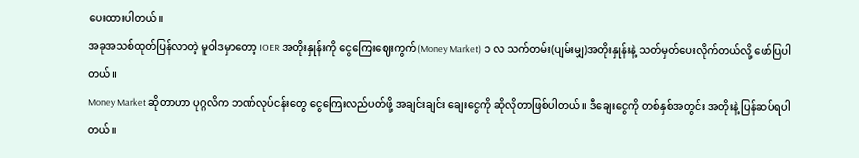ပေးထားပါတယ်။
အခုအသစ်ထုတ်ပြန်လာတဲ့ မူဝါဒမှာတော့ IOER အတိုးနှုန်းကို ငွေကြေးဈေးကွက်(Money Market) ၁ လ သက်တမ်း(ပျမ်းမျှ)အတိုးနှုန်းနဲ့ သတ်မှတ်ပေးလိုက်တယ်လို့ ဖော်ပြပါတယ်။
Money Market ဆိုတာဟာ ပုဂ္ဂလိက ဘဏ်လုပ်ငန်းတွေ ငွေကြေးလည်ပတ်ဖို့ အချင်းချင်း ချေးငွေကို ဆိုလိုတာဖြစ်ပါတယ်။ ဒီချေးငွေကို တစ်နှစ်အတွင်း အတိုးနဲ့ ပြန်ဆပ်ရပါတယ်။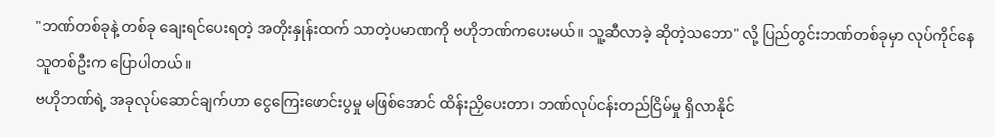"ဘဏ်တစ်ခုနဲ့ တစ်ခု ချေးရင်ပေးရတဲ့ အတိုးနှုန်းထက် သာတဲ့ပမာဏကို ဗဟိုဘဏ်ကပေးမယ်။ သူ့ဆီလာခဲ့ ဆိုတဲ့သဘော" လို့ ပြည်တွင်းဘဏ်တစ်ခုမှာ လုပ်ကိုင်နေသူတစ်ဦးက ပြောပါတယ်။
ဗဟိုဘဏ်ရဲ့ အခုလုပ်ဆောင်ချက်ဟာ ငွေကြေးဖောင်းပွမှု မဖြစ်အောင် ထိန်းညှိပေးတာ၊ ဘဏ်လုပ်ငန်းတည်ငြိမ်မှု ရှိလာနိုင်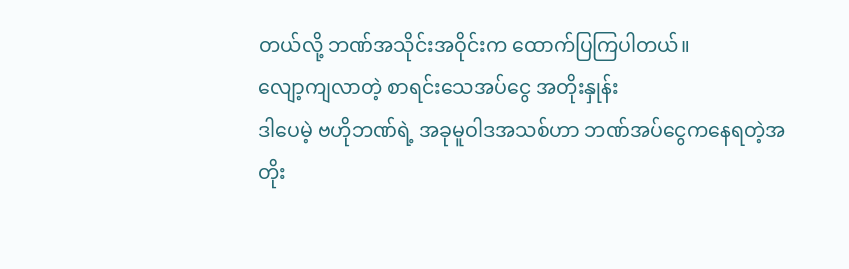တယ်လို့ ဘဏ်အသိုင်းအဝိုင်းက ထောက်ပြကြပါတယ်။
လျော့ကျလာတဲ့ စာရင်းသေအပ်ငွေ အတိုးနှုန်း
ဒါပေမဲ့ ဗဟိုဘဏ်ရဲ့ အခုမူဝါဒအသစ်ဟာ ဘဏ်အပ်ငွေကနေရတဲ့အတိုး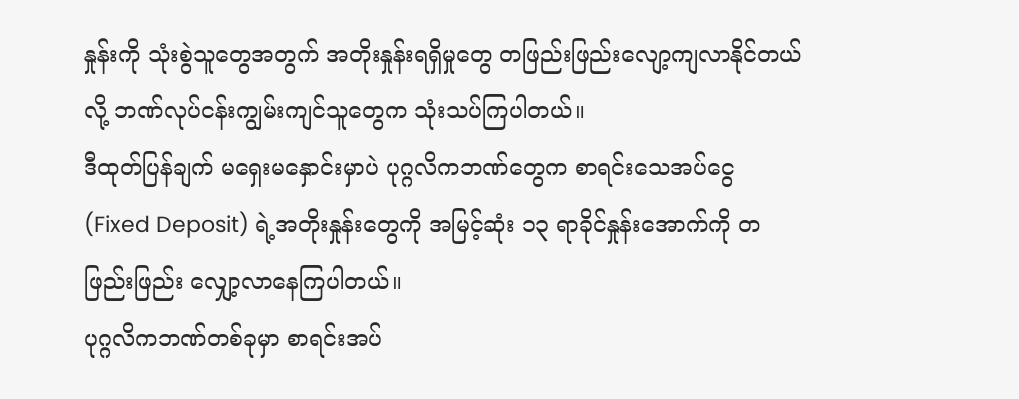နှုန်းကို သုံးစွဲသူတွေအတွက် အတိုးနှုန်းရရှိမှုတွေ တဖြည်းဖြည်းလျော့ကျလာနိုင်တယ်လို့ ဘဏ်လုပ်ငန်းကျွမ်းကျင်သူတွေက သုံးသပ်ကြပါတယ်။
ဒီထုတ်ပြန်ချက် မရှေးမနှောင်းမှာပဲ ပုဂ္ဂလိကဘဏ်တွေက စာရင်းသေအပ်ငွေ (Fixed Deposit) ရဲ့အတိုးနှုန်းတွေကို အမြင့်ဆုံး ၁၃ ရာခိုင်နှုန်းအောက်ကို တဖြည်းဖြည်း လျှော့လာနေကြပါတယ်။
ပုဂ္ဂလိကဘဏ်တစ်ခုမှာ စာရင်းအပ်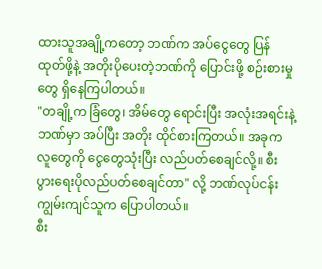ထားသူအချို့ကတော့ ဘဏ်က အပ်ငွေတွေ ပြန်ထုတ်ဖို့နဲ့ အတိုးပိုပေးတဲ့ဘဏ်ကို ပြောင်းဖို့ စဉ်းစားမှုတွေ ရှိနေကြပါတယ်။
"တချို့က ခြံတွေ၊ အိမ်တွေ ရောင်းပြီး အလုံးအရင်းနဲ့ ဘဏ်မှာ အပ်ပြီး အတိုး ထိုင်စားကြတယ်။ အခုက လူတွေကို ငွေတွေသုံးပြီး လည်ပတ်စေချင်လို့။ စီးပွားရေးပိုလည်ပတ်စေချင်တာ" လို့ ဘဏ်လုပ်ငန်းကျွမ်းကျင်သူက ပြောပါတယ်။
စီး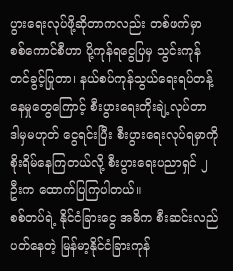ပွားရေးလုပ်ဖို့ဆိုတာကလည်း တစ်ဖက်မှာ စစ်ကောင်စီဟာ ပို့ကုန်ရငွေပြမှ သွင်းကုန် တင်ခွင့်ပြုတာ၊ နယ်စပ်ကုန်သွယ်ရေးရပ်တန့်နေမှုတွေကြောင့် စီးပွားရေးတိုးချဲ့လုပ်တာ ဒါမှမဟုတ် ငွေရင်းပြီး စီးပွားရေးလုပ်ရမှာကို စိုးရိမ်နေကြတယ်လို့ စီးပွားရေးပညာရှင် ၂ ဦးက ထောက်ပြကြပါတယ်။
စစ်တပ်ရဲ့ နိုင်ငံခြားငွေ အဓိက စီးဆင်းလည်ပတ်နေတဲ့ မြန်မာ့နိုင်ငံခြားကုန်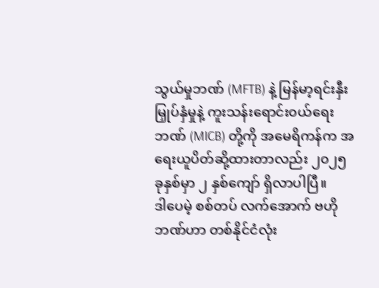သွယ်မှုဘဏ် (MFTB) နဲ့ မြန်မာ့ရင်းနှီးမြှုပ်နှံမှုနဲ့ ကူးသန်းရောင်း၀ယ်ရေးဘဏ် (MICB) တို့ကို အမေရိကန်က အရေးယူပိတ်ဆို့ထားတာလည်း ၂၀၂၅ ခုနှစ်မှာ ၂ နှစ်ကျော် ရှိလာပါပြီ။
ဒါပေမဲ့ စစ်တပ် လက်အောက် ဗဟိုဘဏ်ဟာ တစ်နိုင်ငံလုံး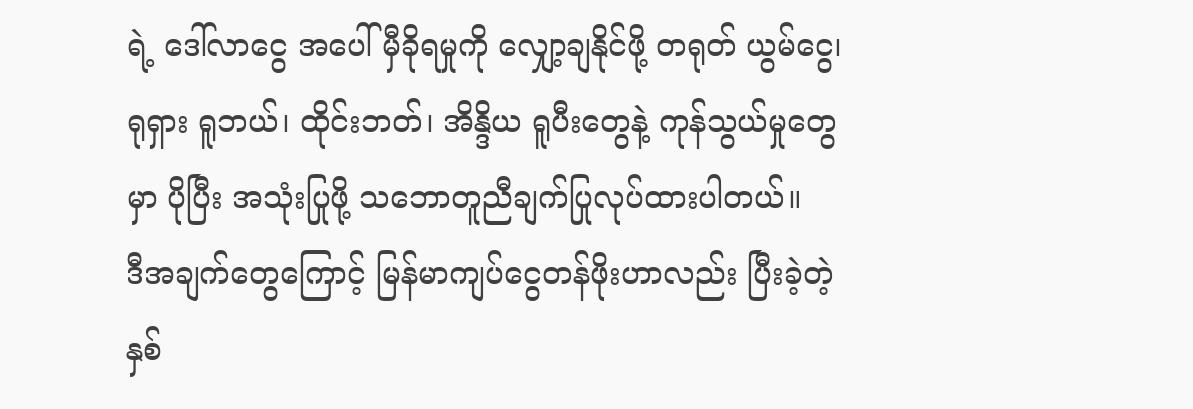ရဲ့ ဒေါ်လာငွေ အပေါ် မှီခိုရမှုကို လျှော့ချနိုင်ဖို့ တရုတ် ယွမ်ငွေ၊ ရုရှား ရူဘယ်၊ ထိုင်းဘတ်၊ အိန္ဒိယ ရူပီးတွေနဲ့ ကုန်သွယ်မှုတွေမှာ ပိုပြီး အသုံးပြုဖို့ သဘောတူညီချက်ပြုလုပ်ထားပါတယ်။
ဒီအချက်တွေကြောင့် မြန်မာကျပ်ငွေတန်ဖိုးဟာလည်း ပြီးခဲ့တဲ့ နှစ်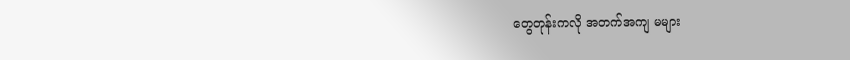တွေတုန်းကလို အတက်အကျ မများ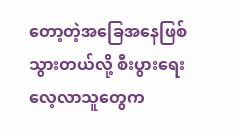တော့တဲ့အခြေအနေဖြစ်သွားတယ်လို့ စီးပွားရေးလေ့လာသူတွေက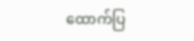ထောက်ပြ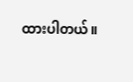ထားပါတယ်။